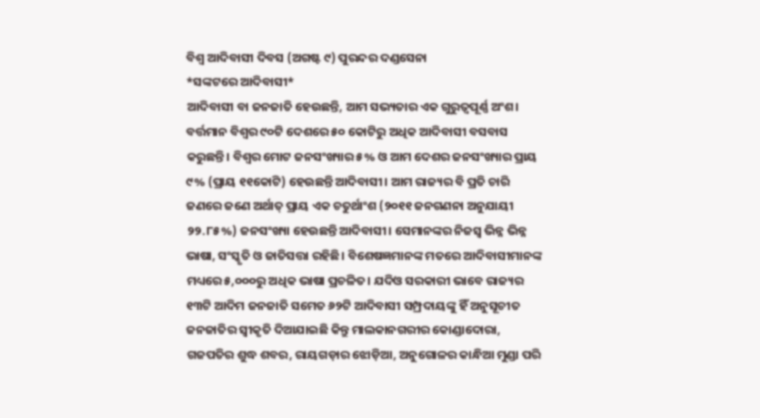ବିଶ୍ୱ ଆଦିବାସୀ ଦିବସ (ଅଗଷ୍ଟ ୯) ପୁରନ୍ଦର ଦଣ୍ଡସେନା
*ସଙ୍କଟରେ ଆଦିବାସୀ*
ଆଦିବାସୀ ବା ଜନଜାତି ହେଉଛନ୍ତି, ଆମ ସଭ୍ୟତାର ଏକ ଗୁରୁତ୍ୱପୂର୍ଣ୍ଣ ଅଂଶ। ବର୍ତ୍ତମାନ ବିଶ୍ୱର ୯୦ଟି ଦେଶରେ ୫୦ କୋଟିରୁ ଅଧିକ ଆଦିବାସୀ ବସବାସ କରୁଛନ୍ତି। ବିଶ୍ୱର ମୋଟ ଜନସଂଖ୍ୟାର ୫% ଓ ଆମ ଦେଶର ଜନସଂଖ୍ୟାର ପ୍ରାୟ ୯% (ପ୍ରାୟ ୧୧କୋଟି) ହେଉଛନ୍ତି ଆଦିବାସୀ। ଆମ ରାଜ୍ୟର ବି ପ୍ରତି ଚାରି ଜଣରେ ଜଣେ ଅର୍ଥାତ୍ ପ୍ରାୟ ଏକ ଚତୁର୍ଥାଂଶ (୨୦୧୧ ଜନଗଣନା ଅନୁଯାୟୀ ୨୨.୮୫%) ଜନସଂଖ୍ୟା ହେଉଛନ୍ତି ଆଦିବାସୀ। ସେମାନଙ୍କର ନିଜସ୍ୱ ଭିନ୍ନ ଭିନ୍ନ ଭାଷା, ସଂସ୍କୃତି ଓ ଜାତିସତ୍ତା ରହିଛି। ବିଶେଷଜ୍ଞମାନଙ୍କ ମତରେ ଆଦିବାସୀମାନଙ୍କ ମଧ୍ୟରେ ୫,୦୦୦ରୁ ଅଧିକ ଭାଷା ପ୍ରଚଳିତ। ଯଦିଓ ସରକାରୀ ଭାବେ ରାଜ୍ୟର ୧୩ଟି ଆଦିମ ଜନଜାତି ସମେତ ୬୨ଟି ଆଦିବାସୀ ସମ୍ପ୍ରଦାୟଙ୍କୁ ହିଁ ଅନୁସୂଚୀତ ଜନଜାତିର ସ୍ୱୀକୃତି ଦିଆଯାଇଛି କିନ୍ତୁ ମାଲକାନଗରୀର କୋଣ୍ଡାଦୋରା, ଗଜପତିର ଶୁଦ୍ଧ ଶବର, ରାୟଗଡ଼ାର ଝୋଡ଼ିଆ, ଅନୁଗୋଳର କାନ୍ଧିଆ ମୁଣ୍ଡା ପରି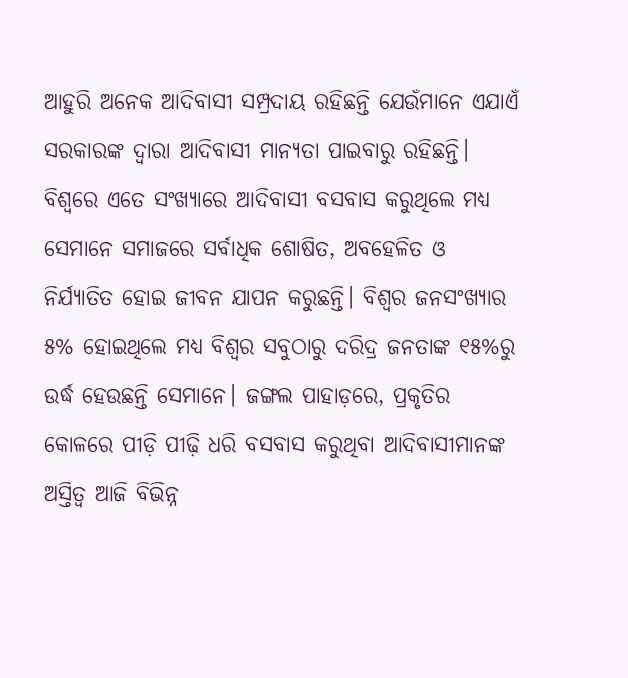ଆହୁରି ଅନେକ ଆଦିବାସୀ ସମ୍ପ୍ରଦାୟ ରହିଛନ୍ତି ଯେଉଁମାନେ ଏଯାଏଁ ସରକାରଙ୍କ ଦ୍ୱାରା ଆଦିବାସୀ ମାନ୍ୟତା ପାଇବାରୁ ରହିଛନ୍ତି।
ବିଶ୍ୱରେ ଏତେ ସଂଖ୍ୟାରେ ଆଦିବାସୀ ବସବାସ କରୁଥିଲେ ମଧ୍ୟ ସେମାନେ ସମାଜରେ ସର୍ବାଧିକ ଶୋଷିତ, ଅବହେଳିତ ଓ ନିର୍ଯ୍ୟାତିତ ହୋଇ ଜୀବନ ଯାପନ କରୁଛନ୍ତି। ବିଶ୍ୱର ଜନସଂଖ୍ୟାର ୫% ହୋଇଥିଲେ ମଧ୍ୟ ବିଶ୍ୱର ସବୁଠାରୁ ଦରିଦ୍ର ଜନତାଙ୍କ ୧୫%ରୁ ଉର୍ଦ୍ଧ ହେଉଛନ୍ତି ସେମାନେ। ଜଙ୍ଗଲ ପାହାଡ଼ରେ, ପ୍ରକୃତିର କୋଳରେ ପୀଡ଼ି ପୀଢ଼ି ଧରି ବସବାସ କରୁଥିବା ଆଦିବାସୀମାନଙ୍କ ଅସ୍ତିତ୍ୱ ଆଜି ବିଭିନ୍ନ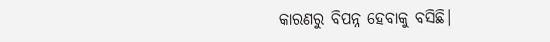କାରଣରୁ ବିପନ୍ନ ହେବାକୁ ବସିଛି।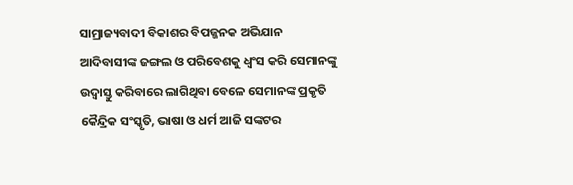ସାମ୍ରାଜ୍ୟବାଦୀ ବିକାଶର ବିପଜ୍ଜନକ ଅଭିଯାନ ଆଦିବାସୀଙ୍କ ଜଙ୍ଗଲ ଓ ପରିବେଶକୁ ଧ୍ୱଂସ କରି ସେମାନଙ୍କୁ ଉଦ୍ବାସ୍ତୁ କରିବାରେ ଲାଗିଥିବା ବେଳେ ସେମାନଙ୍କ ପ୍ରକୃତି କୈନ୍ଦ୍ରିକ ସଂସ୍କୃତି, ଭାଷା ଓ ଧର୍ମ ଆଜି ସଙ୍କଟର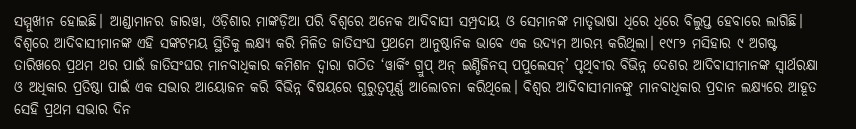ସମ୍ମୁଖୀନ ହୋଇଛି। ଆଣ୍ଡାମାନର ଜାରୱା, ଓଡ଼ିଶାର ମାଙ୍କଡ଼ିଆ ପରି ବିଶ୍ୱରେ ଅନେକ ଆଦିବାସୀ ସମ୍ପ୍ରଦାୟ ଓ ସେମାନଙ୍କ ମାତୃଭାଷା ଧିରେ ଧିରେ ବିଲୁପ୍ତ ହେବାରେ ଲାଗିଛି। ବିଶ୍ୱରେ ଆଦିବାସୀମାନଙ୍କ ଏହି ସଙ୍କଟମୟ ସ୍ଥିତିକୁ ଲକ୍ଷ୍ୟ କରି ମିଳିତ ଜାତିସଂଘ ପ୍ରଥମେ ଆନୁଷ୍ଠାନିକ ଭାବେ ଏକ ଉଦ୍ୟମ ଆରମ୍ଭ କରିଥିଲା। ୧୯୮୨ ମସିହାର ୯ ଅଗଷ୍ଟ ତାରିଖରେ ପ୍ରଥମ ଥର ପାଇଁ ଜାତିସଂଘର ମାନବାଧିକାର କମିଶନ ଦ୍ୱାରା ଗଠିତ ‘ୱାର୍କିଂ ଗ୍ରୁପ୍ ଅନ୍ ଇଣ୍ଡିଜିନସ୍ ପପୁଲେସନ୍’ ପୃଥିବୀର ବିଭିନ୍ନ ଦେଶର ଆଦିବାସୀମାନଙ୍କ ସ୍ୱାର୍ଥରକ୍ଷା ଓ ଅଧିକାର ପ୍ରତିଷ୍ଠା ପାଇଁ ଏକ ସଭାର ଆୟୋଜନ କରି ବିଭିନ୍ନ ବିଷୟରେ ଗୁରୁତ୍ୱପୂର୍ଣ୍ଣ ଆଲୋଚନା କରିଥିଲେ। ବିଶ୍ୱର ଆଦିବାସୀମାନଙ୍କୁ ମାନବାଧିକାର ପ୍ରଦାନ ଲକ୍ଷ୍ୟରେ ଆହୂତ ସେହି ପ୍ରଥମ ସଭାର ଦିନ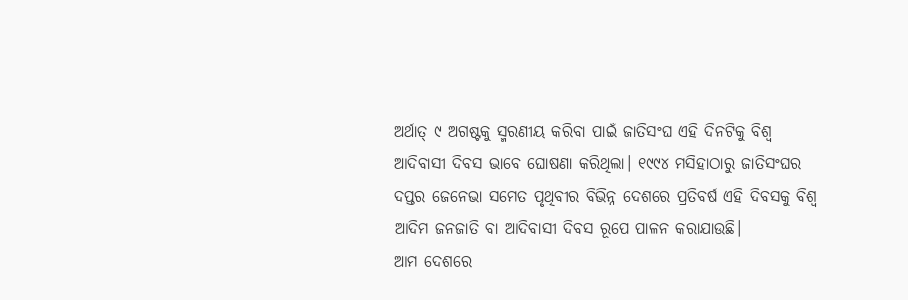ଅର୍ଥାତ୍ ୯ ଅଗଷ୍ଟକୁ ସ୍ମରଣୀୟ କରିବା ପାଇଁ ଜାତିସଂଘ ଏହି ଦିନଟିକୁ ବିଶ୍ୱ ଆଦିବାସୀ ଦିବସ ଭାବେ ଘୋଷଣା କରିଥିଲା। ୧୯୯୪ ମସିହାଠାରୁ ଜାତିସଂଘର ଦପ୍ତର ଜେନେଭା ସମେତ ପୃଥିବୀର ବିଭିନ୍ନ ଦେଶରେ ପ୍ରତିବର୍ଷ ଏହି ଦିବସକୁ ବିଶ୍ୱ ଆଦିମ ଜନଜାତି ବା ଆଦିବାସୀ ଦିବସ ରୂପେ ପାଳନ କରାଯାଉଛି।
ଆମ ଦେଶରେ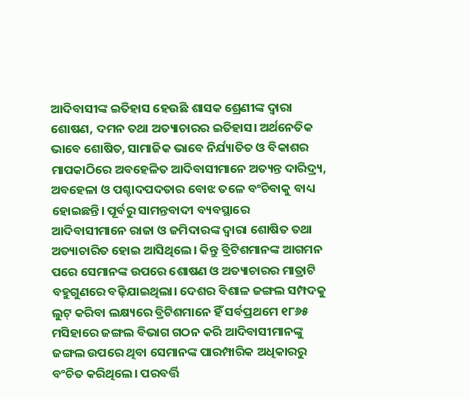ଆଦିବାସୀଙ୍କ ଇତିହାସ ହେଉଛି ଶାସକ ଶ୍ରେଣୀଙ୍କ ଦ୍ୱାରା ଶୋଷଣ, ଦମନ ତଥା ଅତ୍ୟାଚାରର ଇତିହାସ। ଅର୍ଥନେତିକ ଭାବେ ଶୋଷିତ, ସାମାଜିକ ଭାବେ ନିର୍ଯ୍ୟାତିତ ଓ ବିକାଶର ମାପକାଠିରେ ଅବହେଳିତ ଆଦିବାସୀମାନେ ଅତ୍ୟନ୍ତ ଦାରିଦ୍ର୍ୟ, ଅବହେଳା ଓ ପଶ୍ଚାଦପଦତାର ବୋଝ ତଳେ ବଂଚିବାକୁ ବାଧ୍ୟ ହୋଇଛନ୍ତି। ପୂର୍ବରୁ ସାମନ୍ତବାଦୀ ବ୍ୟବସ୍ଥାରେ ଆଦିବାସୀମାନେ ରାଜା ଓ ଜମିଦାରଙ୍କ ଦ୍ୱାରା ଶୋଷିତ ତଥା ଅତ୍ୟାଚାରିତ ହୋଇ ଆସିଥିଲେ। କିନ୍ତୁ ବ୍ରିଟିଶମାନଙ୍କ ଆଗମନ ପରେ ସେମାନଙ୍କ ଉପରେ ଶୋଷଣ ଓ ଅତ୍ୟାଚାରର ମାତ୍ରାଟି ବହୁଗୁଣରେ ବଢ଼ିଯାଇଥିଲା। ଦେଶର ବିଶାଳ ଜଙ୍ଗଲ ସମ୍ପଦକୁ ଲୁଟ୍ କରିବା ଲକ୍ଷ୍ୟରେ ବ୍ରିଟିଶମାନେ ହିଁ ସର୍ବପ୍ରଥମେ ୧୮୬୫ ମସିହାରେ ଜଙ୍ଗଲ ବିଭାଗ ଗଠନ କରି ଆଦିବାସୀମାନଙ୍କୁ ଜଙ୍ଗଲ ଉପରେ ଥିବା ସେମାନଙ୍କ ପାରମ୍ପାରିକ ଅଧିକାରରୁ ବଂଚିତ କରିଥିଲେ। ପରବର୍ତ୍ତି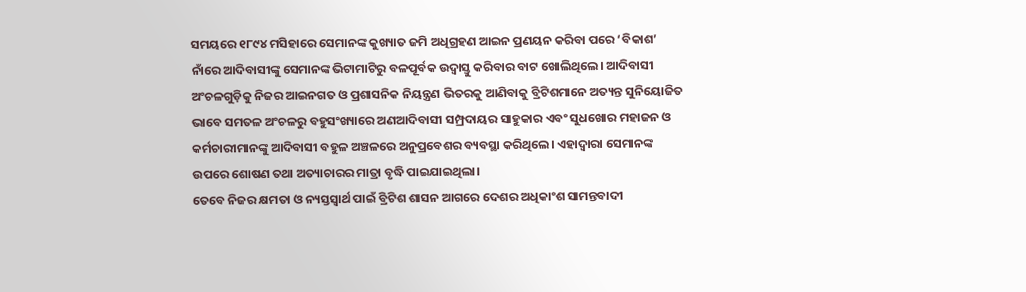ସମୟରେ ୧୮୯୪ ମସିହାରେ ସେମାନଙ୍କ କୁଖ୍ୟାତ ଜମି ଅଧିଗ୍ରହଣ ଆଇନ ପ୍ରଣୟନ କରିବା ପରେ ‘ବିକାଶ’ ନାଁରେ ଆଦିବାସୀଙ୍କୁ ସେମାନଙ୍କ ଭିଟାମାଟିରୁ ବଳପୂର୍ବକ ଉଦ୍ବାସ୍ତୁ କରିବାର ବାଟ ଖୋଲିଥିଲେ। ଆଦିବାସୀ ଅଂଚଳଗୁଡ଼ିକୁ ନିଜର ଆଇନଗତ ଓ ପ୍ରଶାସନିକ ନିୟନ୍ତ୍ରଣ ଭିତରକୁ ଆଣିବାକୁ ବ୍ରିଟିଶମାନେ ଅତ୍ୟନ୍ତ ସୁନିୟୋଜିତ ଭାବେ ସମତଳ ଅଂଚଳରୁ ବହୁସଂଖ୍ୟାରେ ଅଣଆଦିବାସୀ ସମ୍ପ୍ରଦାୟର ସାହୁକାର ଏବଂ ସୁଧଖୋର ମହାଜନ ଓ କର୍ମଚାରୀମାନଙ୍କୁ ଆଦିବାସୀ ବହୁଳ ଅଞ୍ଚଳରେ ଅନୁପ୍ରବେଶର ବ୍ୟବସ୍ଥା କରିଥିଲେ। ଏହାଦ୍ୱାରା ସେମାନଙ୍କ ଉପରେ ଶୋଷଣ ତଥା ଅତ୍ୟାଚାରର ମାତ୍ରା ବୃଦ୍ଧି ପାଇଯାଇଥିଲା।
ତେବେ ନିଜର କ୍ଷମତା ଓ ନ୍ୟସ୍ତସ୍ୱାର୍ଥ ପାଇଁ ବ୍ରିଟିଶ ଶାସନ ଆଗରେ ଦେଶର ଅଧିକାଂଶ ସାମନ୍ତବାଦୀ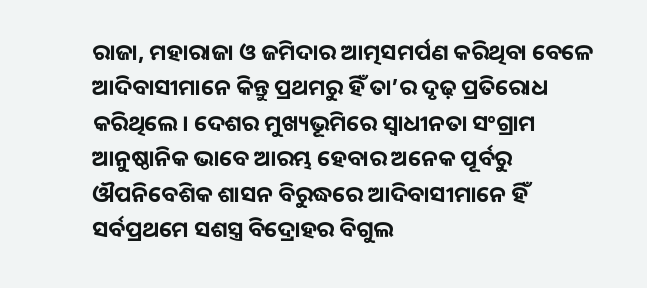ରାଜା, ମହାରାଜା ଓ ଜମିଦାର ଆତ୍ମସମର୍ପଣ କରିଥିବା ବେଳେ ଆଦିବାସୀମାନେ କିନ୍ତୁ ପ୍ରଥମରୁ ହିଁ ତା’ର ଦୃଢ଼ ପ୍ରତିରୋଧ କରିଥିଲେ। ଦେଶର ମୁଖ୍ୟଭୂମିରେ ସ୍ୱାଧୀନତା ସଂଗ୍ରାମ ଆନୁଷ୍ଠାନିକ ଭାବେ ଆରମ୍ଭ ହେବାର ଅନେକ ପୂର୍ବରୁ ଔପନିବେଶିକ ଶାସନ ବିରୁଦ୍ଧରେ ଆଦିବାସୀମାନେ ହିଁ ସର୍ବପ୍ରଥମେ ସଶସ୍ତ୍ର ବିଦ୍ରୋହର ବିଗୁଲ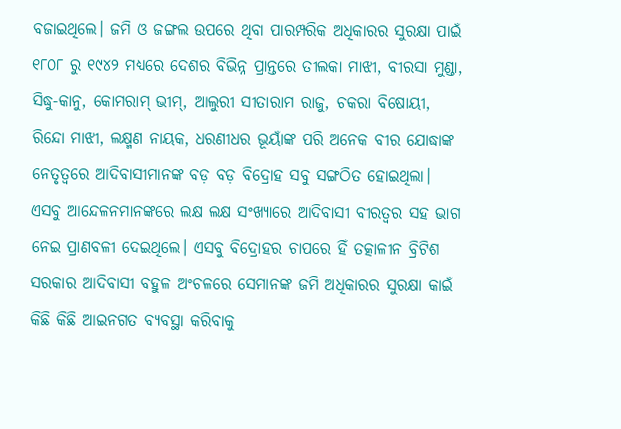ବଜାଇଥିଲେ। ଜମି ଓ ଜଙ୍ଗଲ ଉପରେ ଥିବା ପାରମ୍ପରିକ ଅଧିକାରର ସୁରକ୍ଷା ପାଇଁ ୧୮୦୮ ରୁ ୧୯୪୨ ମଧ୍ୟରେ ଦେଶର ବିଭିନ୍ନ ପ୍ରାନ୍ତରେ ତୀଲକା ମାଝୀ, ବୀରସା ମୁଣ୍ଡା, ସିଦ୍ଧୁ-କାନୁ, କୋମରାମ୍ ଭୀମ୍, ଆଲୁରୀ ସୀତାରାମ ରାଜୁ, ଚକରା ବିଷୋୟୀ, ରିନ୍ଦୋ ମାଝୀ, ଲକ୍ଷ୍ମଣ ନାୟକ, ଧରଣୀଧର ଭୂୟାଁଙ୍କ ପରି ଅନେକ ବୀର ଯୋଦ୍ଧାଙ୍କ ନେତୃତ୍ୱରେ ଆଦିବାସୀମାନଙ୍କ ବଡ଼ ବଡ଼ ବିଦ୍ରୋହ ସବୁ ସଙ୍ଗଠିତ ହୋଇଥିଲା। ଏସବୁ ଆନ୍ଦେଳନମାନଙ୍କରେ ଲକ୍ଷ ଲକ୍ଷ ସଂଖ୍ୟାରେ ଆଦିବାସୀ ବୀରତ୍ୱର ସହ ଭାଗ ନେଇ ପ୍ରାଣବଳୀ ଦେଇଥିଲେ। ଏସବୁ ବିଦ୍ରୋହର ଚାପରେ ହିଁ ତତ୍କାଳୀନ ବ୍ରିଟିଶ ସରକାର ଆଦିବାସୀ ବହୁଳ ଅଂଚଳରେ ସେମାନଙ୍କ ଜମି ଅଧିକାରର ସୁରକ୍ଷା କାଇଁ କିଛି କିଛି ଆଇନଗତ ବ୍ୟବସ୍ଥା କରିବାକୁ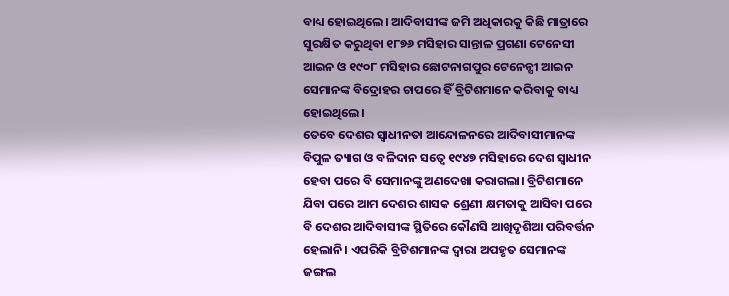ବାଧ୍ୟ ହୋଇଥିଲେ। ଆଦିବାସୀଙ୍କ ଜମି ଅଧିକାରକୁ କିଛି ମାତ୍ରାରେ ସୁରକ୍ଷିତ କରୁଥିବା ୧୮୭୬ ମସିହାର ସାନ୍ତାଳ ପ୍ରଗଣା ଟେନେସୀ ଆଇନ ଓ ୧୯୦୮ ମସିହାର ଛୋଟନାଗପୁର ଟେନେନ୍ସୀ ଆଇନ ସେମାନଙ୍କ ବିଦ୍ରୋହର ଚାପରେ ହିଁ ବ୍ରିଟିଶମାନେ କରିବାକୁ ବାଧ୍ୟ ହୋଇଥିଲେ।
ତେବେ ଦେଶର ସ୍ୱାଧୀନତା ଆନ୍ଦୋଳନରେ ଆଦିବାସୀମାନଙ୍କ ବିପୁଳ ତ୍ୟାଗ ଓ ବଳିଦାନ ସତ୍ୱେ ୧୯୪୭ ମସିହାରେ ଦେଶ ସ୍ୱାଧୀନ ହେବା ପରେ ବି ସେମାନଙ୍କୁ ଅଣଦେଖା କରାଗଲା। ବ୍ରିଟିଶମାନେ ଯିବା ପରେ ଆମ ଦେଶର ଶାସକ ଶ୍ରେଣୀ କ୍ଷମତାକୁ ଆସିବା ପରେ ବି ଦେଶର ଆଦିବାସୀଙ୍କ ସ୍ଥିତିରେ କୌଣସି ଆଖିଦୃଶିଆ ପରିବର୍ତ୍ତନ ହେଲାନି। ଏପରିକି ବ୍ରିଟିଶମାନଙ୍କ ଦ୍ୱାରା ଅପହୃତ ସେମାନଙ୍କ ଜଙ୍ଗଲ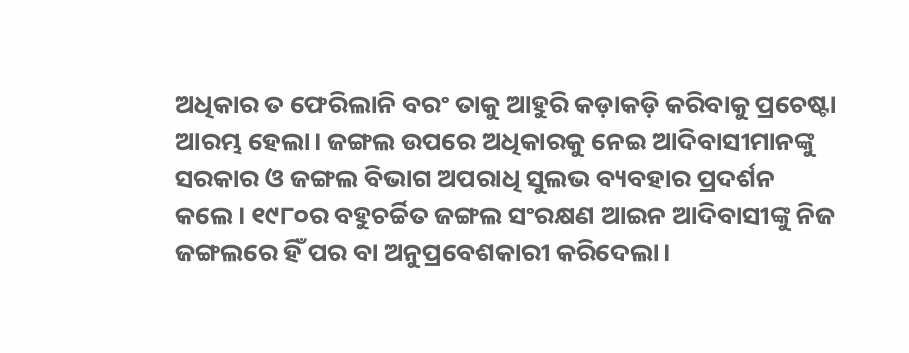ଅଧିକାର ତ ଫେରିଲାନି ବରଂ ତାକୁ ଆହୁରି କଡ଼ାକଡ଼ି କରିବାକୁ ପ୍ରଚେଷ୍ଟା ଆରମ୍ଭ ହେଲା। ଜଙ୍ଗଲ ଉପରେ ଅଧିକାରକୁ ନେଇ ଆଦିବାସୀମାନଙ୍କୁ ସରକାର ଓ ଜଙ୍ଗଲ ବିଭାଗ ଅପରାଧି ସୁଲଭ ବ୍ୟବହାର ପ୍ରଦର୍ଶନ କଲେ। ୧୯୮୦ର ବହୁଚର୍ଚ୍ଚିତ ଜଙ୍ଗଲ ସଂରକ୍ଷଣ ଆଇନ ଆଦିବାସୀଙ୍କୁ ନିଜ ଜଙ୍ଗଲରେ ହିଁ ପର ବା ଅନୁପ୍ରବେଶକାରୀ କରିଦେଲା।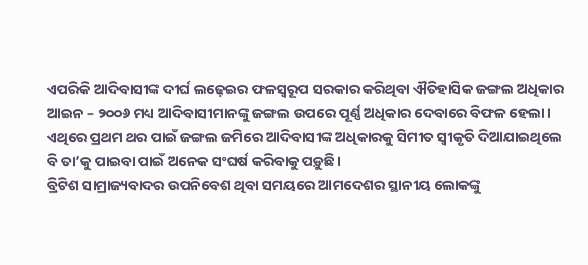ଏପରିକି ଆଦିବାସୀଙ୍କ ଦୀର୍ଘ ଲଢ଼େଇର ଫଳସ୍ୱରୂପ ସରକାର କରିଥିବା ଐତିହାସିକ ଜଙ୍ଗଲ ଅଧିକାର ଆଇନ – ୨୦୦୬ ମଧ୍ୟ ଆଦିବାସୀମାନଙ୍କୁ ଜଙ୍ଗଲ ଉପରେ ପୂର୍ଣ୍ଣ ଅଧିକାର ଦେବାରେ ବିଫଳ ହେଲା। ଏଥିରେ ପ୍ରଥମ ଥର ପାଇଁ ଜଙ୍ଗଲ ଜମିରେ ଆଦିବାସୀଙ୍କ ଅଧିକାରକୁ ସିମୀତ ସ୍ୱୀକୃତି ଦିଆଯାଇଥିଲେ ବି ତା’କୁ ପାଇବା ପାଇଁ ଅନେକ ସଂଘର୍ଷ କରିବାକୁ ପଡ଼ୁଛି।
ବ୍ରିଟିଶ ସାମ୍ରାଜ୍ୟବାଦର ଉପନିବେଶ ଥିବା ସମୟରେ ଆମଦେଶର ସ୍ଥାନୀୟ ଲୋକଙ୍କୁ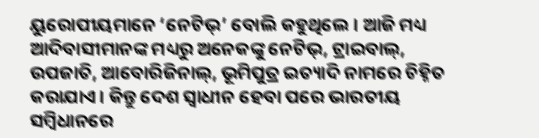ୟୁରୋପୀୟମାନେ ‘ନେଟିଭ୍’ ବୋଲି କହୁଥିଲେ। ଆଜି ମଧ୍ୟ ଆଦିବାସୀମାନଙ୍କ ମଧ୍ୟରୁ ଅନେକଙ୍କୁ ନେଟିଭ୍, ଟ୍ରାଇବାଲ୍, ଉପଜାତି, ଆବୋରିଜିନାଲ୍, ଭୂମିପୁତ୍ର ଇତ୍ୟାଦି ନାମରେ ଚିହ୍ନିତ କରାଯାଏ। କିନ୍ତୁ ଦେଶ ସ୍ୱାଧୀନ ହେବା ପରେ ଭାରତୀୟ ସମ୍ବିଧାନରେ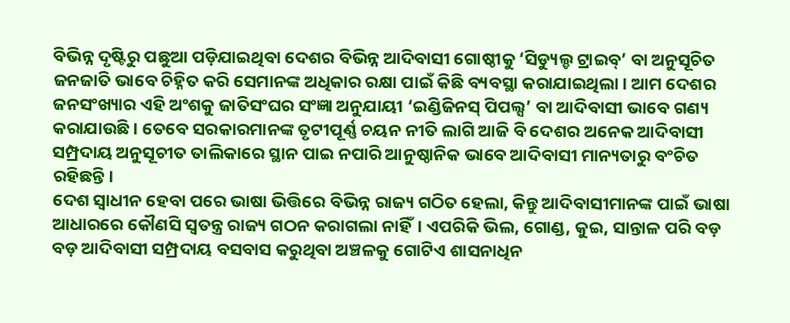ବିଭିନ୍ନ ଦୃଷ୍ଟିରୁ ପଛୁଆ ପଡ଼ିଯାଇଥିବା ଦେଶର ବିଭିନ୍ନ ଆଦିବାସୀ ଗୋଷ୍ଠୀକୁ ‘ସିଡ୍ୟୁଲ୍ଡ ଟ୍ରାଇବ୍’ ବା ଅନୁସୂଚିତ ଜନଜାତି ଭାବେ ଚିହ୍ନିତ କରି ସେମାନଙ୍କ ଅଧିକାର ରକ୍ଷା ପାଇଁ କିଛି ବ୍ୟବସ୍ଥା କରାଯାଇଥିଲା। ଆମ ଦେଶର ଜନସଂଖ୍ୟାର ଏହି ଅଂଶକୁ ଜାତିସଂଘର ସଂଜ୍ଞା ଅନୁଯାୟୀ ‘ଇଣ୍ଡିଜିନସ୍ ପିପଲ୍ସ’ ବା ଆଦିବାସୀ ଭାବେ ଗଣ୍ୟ କରାଯାଉଛି। ତେବେ ସରକାରମାନଙ୍କ ତୃଟୀପୂର୍ଣ୍ଣ ଚୟନ ନୀତି ଲାଗି ଆଜି ବି ଦେଶର ଅନେକ ଆଦିବାସୀ ସମ୍ପ୍ରଦାୟ ଅନୁସୂଚୀତ ତାଲିକାରେ ସ୍ଥାନ ପାଇ ନପାରି ଆନୁଷ୍ଠାନିକ ଭାବେ ଆଦିବାସୀ ମାନ୍ୟତାରୁ ବଂଚିତ ରହିଛନ୍ତି।
ଦେଶ ସ୍ୱାଧୀନ ହେବା ପରେ ଭାଷା ଭିତ୍ତିରେ ବିଭିନ୍ନ ରାଜ୍ୟ ଗଠିତ ହେଲା, କିନ୍ତୁ ଆଦିବାସୀମାନଙ୍କ ପାଇଁ ଭାଷା ଆଧାରରେ କୌଣସି ସ୍ୱତନ୍ତ୍ର ରାଜ୍ୟ ଗଠନ କରାଗଲା ନାହିଁ। ଏପରିକି ଭିଲ, ଗୋଣ୍ଡ, କୁଇ, ସାନ୍ତାଳ ପରି ବଡ଼ ବଡ଼ ଆଦିବାସୀ ସମ୍ପ୍ରଦାୟ ବସବାସ କରୁଥିବା ଅଞ୍ଚଳକୁ ଗୋଟିଏ ଶାସନାଧିନ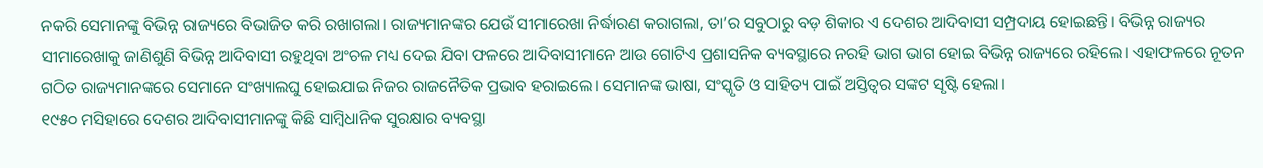ନକରି ସେମାନଙ୍କୁ ବିଭିନ୍ନ ରାଜ୍ୟରେ ବିଭାଜିତ କରି ରଖାଗଲା। ରାଜ୍ୟମାନଙ୍କର ଯେଉଁ ସୀମାରେଖା ନିର୍ଦ୍ଧାରଣ କରାଗଲା, ତା’ର ସବୁଠାରୁ ବଡ଼ ଶିକାର ଏ ଦେଶର ଆଦିବାସୀ ସମ୍ପ୍ରଦାୟ ହୋଇଛନ୍ତି। ବିଭିନ୍ନ ରାଜ୍ୟର ସୀମାରେଖାକୁ ଜାଣିଶୁଣି ବିଭିନ୍ନ ଆଦିବାସୀ ରହୁଥିବା ଅଂଚଳ ମଧ୍ୟ ଦେଇ ଯିବା ଫଳରେ ଆଦିବାସୀମାନେ ଆଉ ଗୋଟିଏ ପ୍ରଶାସନିକ ବ୍ୟବସ୍ଥାରେ ନରହି ଭାଗ ଭାଗ ହୋଇ ବିଭିନ୍ନ ରାଜ୍ୟରେ ରହିଲେ। ଏହାଫଳରେ ନୂତନ ଗଠିତ ରାଜ୍ୟମାନଙ୍କରେ ସେମାନେ ସଂଖ୍ୟାଲଘୁ ହୋଇଯାଇ ନିଜର ରାଜନୈତିକ ପ୍ରଭାବ ହରାଇଲେ। ସେମାନଙ୍କ ଭାଷା, ସଂସ୍କୃତି ଓ ସାହିତ୍ୟ ପାଇଁ ଅସ୍ତିତ୍ୱର ସଙ୍କଟ ସୃଷ୍ଟି ହେଲା।
୧୯୫୦ ମସିହାରେ ଦେଶର ଆଦିବାସୀମାନଙ୍କୁ କିଛି ସାମ୍ବିଧାନିକ ସୁରକ୍ଷାର ବ୍ୟବସ୍ଥା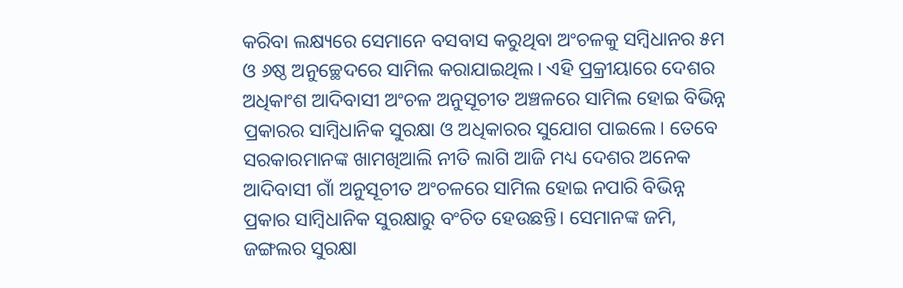କରିବା ଲକ୍ଷ୍ୟରେ ସେମାନେ ବସବାସ କରୁଥିବା ଅଂଚଳକୁ ସମ୍ବିଧାନର ୫ମ ଓ ୬ଷ୍ଠ ଅନୁଚ୍ଛେଦରେ ସାମିଲ କରାଯାଇଥିଲ। ଏହି ପ୍ରକ୍ରୀୟାରେ ଦେଶର ଅଧିକାଂଶ ଆଦିବାସୀ ଅଂଚଳ ଅନୁସୂଚୀତ ଅଞ୍ଚଳରେ ସାମିଲ ହୋଇ ବିଭିନ୍ନ ପ୍ରକାରର ସାମ୍ବିଧାନିକ ସୁରକ୍ଷା ଓ ଅଧିକାରର ସୁଯୋଗ ପାଇଲେ। ତେବେ ସରକାରମାନଙ୍କ ଖାମଖିଆଲି ନୀତି ଲାଗି ଆଜି ମଧ୍ୟ ଦେଶର ଅନେକ ଆଦିବାସୀ ଗାଁ ଅନୁସୂଚୀତ ଅଂଚଳରେ ସାମିଲ ହୋଇ ନପାରି ବିଭିନ୍ନ ପ୍ରକାର ସାମ୍ବିଧାନିକ ସୁରକ୍ଷାରୁ ବଂଚିତ ହେଉଛନ୍ତି। ସେମାନଙ୍କ ଜମି, ଜଙ୍ଗଲର ସୁରକ୍ଷା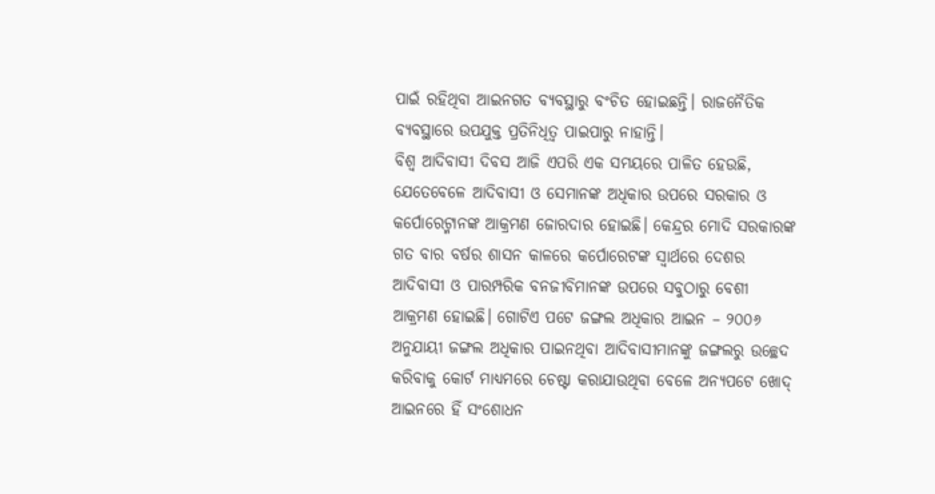ପାଇଁ ରହିଥିବା ଆଇନଗତ ବ୍ୟବସ୍ଥାରୁ ବଂଚିତ ହୋଇଛନ୍ତି। ରାଜନୈତିକ ବ୍ୟବସ୍ଥାରେ ଉପଯୁକ୍ତ ପ୍ରତିନିଧିତ୍ୱ ପାଇପାରୁ ନାହାନ୍ତି।
ବିଶ୍ୱ ଆଦିବାସୀ ଦିବସ ଆଜି ଏପରି ଏକ ସମୟରେ ପାଳିତ ହେଉଛି, ଯେତେବେଳେ ଆଦିବାସୀ ଓ ସେମାନଙ୍କ ଅଧିକାର ଉପରେ ସରକାର ଓ କର୍ପୋରେଟ୍ମାନଙ୍କ ଆକ୍ରମଣ ଜୋରଦାର ହୋଇଛି। କେନ୍ଦ୍ରର ମୋଦି ସରକାରଙ୍କ ଗତ ବାର ବର୍ଷର ଶାସନ କାଳରେ କର୍ପୋରେଟଙ୍କ ସ୍ୱାର୍ଥରେ ଦେଶର ଆଦିବାସୀ ଓ ପାରମ୍ପରିକ ବନଜୀବିମାନଙ୍କ ଉପରେ ସବୁଠାରୁ ବେଶୀ ଆକ୍ରମଣ ହୋଇଛି। ଗୋଟିଏ ପଟେ ଜଙ୍ଗଲ ଅଧିକାର ଆଇନ – ୨୦୦୬ ଅନୁଯାୟୀ ଜଙ୍ଗଲ ଅଧିକାର ପାଇନଥିବା ଆଦିବାସୀମାନଙ୍କୁ ଜଙ୍ଗଲରୁ ଉଚ୍ଛେଦ କରିବାକୁ କୋର୍ଟ ମାଧ୍ୟମରେ ଚେଷ୍ଟା କରାଯାଉଥିବା ବେଳେ ଅନ୍ୟପଟେ ଖୋଦ୍ ଆଇନରେ ହିଁ ସଂଶୋଧନ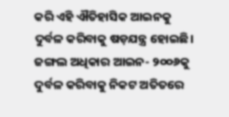କରି ଏହି ଐତିହାସିକ ଆଇନକୁ ଦୁର୍ବଳ କରିବାକୁ ଷଡ଼ଯନ୍ତ୍ର ହୋଇଛି। ଜଙ୍ଗଲ ଅଧିକାର ଆଇନ- ୨୦୦୬କୁ ଦୁର୍ବଳ କରିବାକୁ ନିକଟ ଅତିତରେ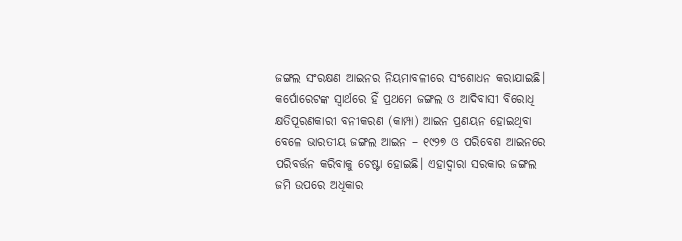ଜଙ୍ଗଲ ସଂରକ୍ଷଣ ଆଇନର ନିୟମାବଳୀରେ ସଂଶୋଧନ କରାଯାଇଛି। କର୍ପୋରେଟଙ୍କ ସ୍ୱାର୍ଥରେ ହିଁ ପ୍ରଥମେ ଜଙ୍ଗଲ ଓ ଆଦିବାସୀ ବିରୋଧି କ୍ଷତିପୂରଣକାରୀ ବନୀକରଣ (କାମ୍ପା) ଆଇନ ପ୍ରଣୟନ ହୋଇଥିବା ବେଳେ ଭାରତୀୟ ଜଙ୍ଗଲ ଆଇନ – ୧୯୨୭ ଓ ପରିବେଶ ଆଇନରେ ପରିବର୍ତ୍ତନ କରିବାକୁ ଚେଷ୍ଟା ହୋଇଛି। ଏହାଦ୍ୱାରା ସରକାର ଜଙ୍ଗଲ ଜମି ଉପରେ ଅଧିକାର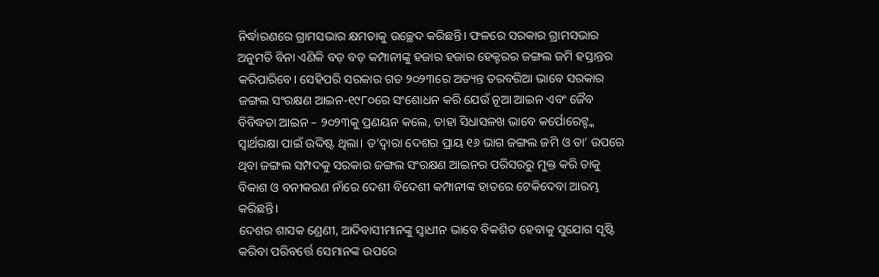ନିର୍ଦ୍ଧାରଣରେ ଗ୍ରାମସଭାର କ୍ଷମତାକୁ ଉଚ୍ଛେଦ କରିଛନ୍ତି। ଫଳରେ ସରକାର ଗ୍ରାମସଭାର ଅନୁମତି ବିନା ଏଣିକି ବଡ଼ ବଡ଼ କମ୍ପାନୀଙ୍କୁ ହଜାର ହଜାର ହେକ୍ଟରର ଜଙ୍ଗଲ ଜମି ହସ୍ତାନ୍ତର କରିପାରିବେ। ସେହିପରି ସରକାର ଗତ ୨୦୨୩ରେ ଅତ୍ୟନ୍ତ ତରବରିଆ ଭାବେ ସରକାର ଜଙ୍ଗଲ ସଂରକ୍ଷଣ ଆଇନ-୧୯୮୦ରେ ସଂଶୋଧନ କରି ଯେଉଁ ନୂଆ ଆଇନ ଏବଂ ଜୈବ ବିବିଦ୍ଧତା ଆଇନ – ୨୦୨୩କୁ ପ୍ରଣୟନ କଲେ, ତାହା ସିଧାସଳଖ ଭାବେ କର୍ପୋରେଟ୍ଙ୍କ ସ୍ୱାର୍ଥରକ୍ଷା ପାଇଁ ଉଦ୍ଦିଷ୍ଟ ଥିଲା। ତ’ଦ୍ୱାରା ଦେଶର ପ୍ରାୟ ୧୬ ଭାଗ ଜଙ୍ଗଲ ଜମି ଓ ତା’ ଉପରେ ଥିବା ଜଙ୍ଗଲ ସମ୍ପଦକୁ ସରକାର ଜଙ୍ଗଲ ସଂରକ୍ଷଣ ଆଇନର ପରିସରରୁ ମୁକ୍ତ କରି ତାକୁ ବିକାଶ ଓ ବନୀକରଣ ନାଁରେ ଦେଶୀ ବିଦେଶୀ କମ୍ପାନୀଙ୍କ ହାତରେ ଟେକିଦେବା ଆରମ୍ଭ କରିଛନ୍ତି।
ଦେଶର ଶାସକ ଣ୍ରେଣୀ, ଆଦିବାସୀମାନଙ୍କୁ ସ୍ୱାଧୀନ ଭାବେ ବିକଶିତ ହେବାକୁ ସୁଯୋଗ ସୃଷ୍ଟି କରିବା ପରିବର୍ତ୍ତେ ସେମାନଙ୍କ ଉପରେ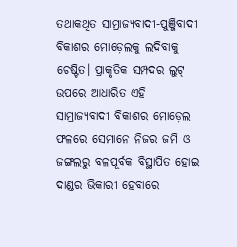ତଥାକଥିତ ସାମ୍ରାଜ୍ୟବାଦୀ-ପୁଞ୍ଜିବାଦୀ ବିକାଶର ମୋଡ଼େଲକୁ ଲଦିବାକୁ ଚେଷ୍ଟିତ। ପ୍ରାକୃତିକ ସମ୍ପଦର ଲୁଟ୍ ଉପରେ ଆଧାରିତ ଏହି ସାମ୍ରାଜ୍ୟବାଦୀ ବିକାଶର ମୋଡ଼େଲ ଫଳରେ ସେମାନେ ନିଜର ଜମି ଓ ଜଙ୍ଗଲରୁ ବଳପୂର୍ବକ ବିସ୍ଥାପିତ ହୋଇ ଦାଣ୍ଡର ଭିକାରୀ ହେବାରେ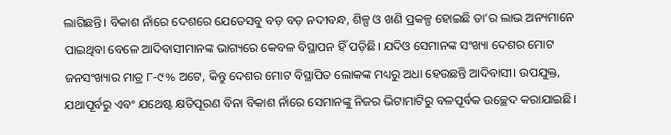ଲାଗିଛନ୍ତି। ବିକାଶ ନାଁରେ ଦେଶରେ ଯେତେସବୁ ବଡ଼ ବଡ଼ ନଦୀବନ୍ଧ, ଶିଳ୍ପ ଓ ଖଣି ପ୍ରକଳ୍ପ ହୋଇଛି ତା’ର ଲାଭ ଅନ୍ୟମାନେ ପାଇଥିବା ବେଳେ ଆଦିବାସୀମାନଙ୍କ ଭାଗ୍ୟରେ କେବଳ ବିସ୍ଥାପନ ହିଁ ପଡ଼ିଛି। ଯଦିଓ ସେମାନଙ୍କ ସଂଖ୍ୟା ଦେଶର ମୋଟ ଜନସଂଖ୍ୟାର ମାତ୍ର ୮-୯% ଅଟେ, କିନ୍ତୁ ଦେଶର ମୋଟ ବିସ୍ଥାପିତ ଲୋକଙ୍କ ମଧ୍ୟରୁ ଅଧା ହେଉଛନ୍ତି ଆଦିବାସୀ। ଉପଯୁକ୍ତ, ଯଥାପୂର୍ବରୁ ଏବଂ ଯଥେଷ୍ଟ କ୍ଷତିପୂରଣ ବିନା ବିକାଶ ନାଁରେ ସେମାନଙ୍କୁ ନିଜର ଭିଟାମାଟିରୁ ବଳପୂର୍ବକ ଉଚ୍ଛେଦ କରାଯାଇଛି।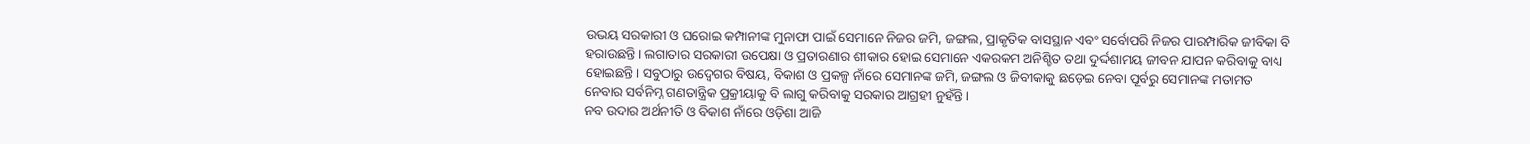ଉଭୟ ସରକାରୀ ଓ ଘରୋଇ କମ୍ପାନୀଙ୍କ ମୁନାଫା ପାଇଁ ସେମାନେ ନିଜର ଜମି, ଜଙ୍ଗଲ, ପ୍ରାକୃତିକ ବାସସ୍ଥାନ ଏବଂ ସର୍ବୋପରି ନିଜର ପାରମ୍ପାରିକ ଜୀବିକା ବି ହରାଉଛନ୍ତି। ଲଗାତାର ସରକାରୀ ଉପେକ୍ଷା ଓ ପ୍ରତାରଣାର ଶୀକାର ହୋଇ ସେମାନେ ଏକରକମ ଅନିଶ୍ଚିତ ତଥା ଦୁର୍ଦ୍ଦଶାମୟ ଜୀବନ ଯାପନ କରିବାକୁ ବାଧ୍ୟ ହୋଇଛନ୍ତି। ସବୁଠାରୁ ଉଦ୍ବେଗର ବିଷୟ, ବିକାଶ ଓ ପ୍ରକଳ୍ପ ନାଁରେ ସେମାନଙ୍କ ଜମି, ଜଙ୍ଗଲ ଓ ଜିବୀକାକୁ ଛଡ଼େଇ ନେବା ପୂର୍ବରୁ ସେମାନଙ୍କ ମତାମତ ନେବାର ସର୍ବନିମ୍ନ ଗଣତାନ୍ତ୍ରିକ ପ୍ରକ୍ରୀୟାକୁ ବି ଲାଗୁ କରିବାକୁ ସରକାର ଆଗ୍ରହୀ ନୁହଁନ୍ତି।
ନବ ଉଦାର ଅର୍ଥନୀତି ଓ ବିକାଶ ନାଁରେ ଓଡ଼ିଶା ଆଜି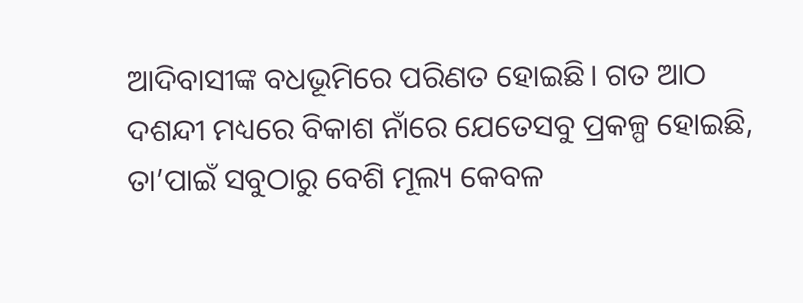ଆଦିବାସୀଙ୍କ ବଧଭୂମିରେ ପରିଣତ ହୋଇଛି। ଗତ ଆଠ ଦଶନ୍ଦୀ ମଧ୍ୟରେ ବିକାଶ ନାଁରେ ଯେତେସବୁ ପ୍ରକଳ୍ପ ହୋଇଛି, ତା’ପାଇଁ ସବୁଠାରୁ ବେଶି ମୂଲ୍ୟ କେବଳ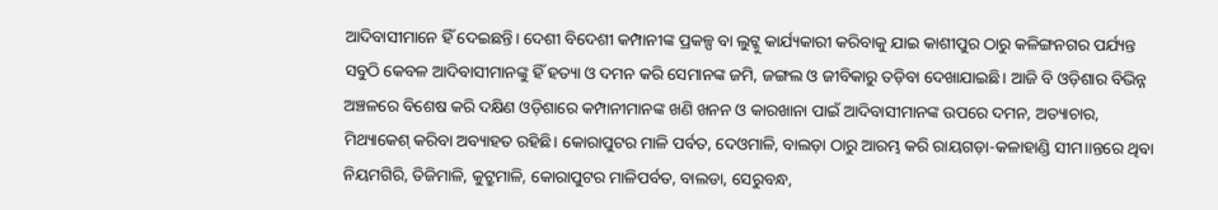ଆଦିବାସୀମାନେ ହିଁ ଦେଇଛନ୍ତି। ଦେଶୀ ବିଦେଶୀ କମ୍ପାନୀଙ୍କ ପ୍ରକଳ୍ପ ବା ଲୁଟ୍କୁ କାର୍ଯ୍ୟକାରୀ କରିବାକୁ ଯାଇ କାଶୀପୁର ଠାରୁ କଳିଙ୍ଗନଗର ପର୍ଯ୍ୟନ୍ତ ସବୁଠି କେବଳ ଆଦିବାସୀମାନଙ୍କୁ ହିଁ ହତ୍ୟା ଓ ଦମନ କରି ସେମାନଙ୍କ ଜମି, ଜଙ୍ଗଲ ଓ ଜୀବିକାରୁ ତଡ଼ିବା ଦେଖାଯାଇଛି। ଆଜି ବି ଓଡ଼ିଶାର ବିଭିନ୍ନ ଅଞ୍ଚଳରେ ବିଶେଷ କରି ଦକ୍ଷିଣ ଓଡ଼ିଶାରେ କମ୍ପାନୀମାନଙ୍କ ଖଣି ଖନନ ଓ କାରଖାନା ପାଇଁ ଆଦିବାସୀମାନଙ୍କ ଉପରେ ଦମନ, ଅତ୍ୟାଚାର, ମିଥ୍ୟାକେଶ୍ କରିବା ଅବ୍ୟାହତ ରହିଛି। କୋରାପୁଟର ମାଳି ପର୍ବତ, ଦେଓମାଳି, ବାଲଡ଼ା ଠାରୁ ଆରମ୍ଭ କରି ରାୟଗଡ଼ା-କଳାହାଣ୍ଡି ସୀମ।।ନ୍ତରେ ଥିବା ନିୟମଗିରି, ତିଜିମାଳି, କୁଟ୍ରୁମାଳି, କୋରାପୁଟର ମାଳିପର୍ବତ, ବାଲଡା, ସେରୁବନ୍ଧ,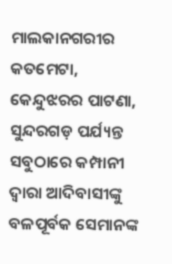ମାଲକାନଗରୀର କତମେଟା, କେନ୍ଦୁଝରର ପାଟଣା, ସୁନ୍ଦରଗଡ଼ ପର୍ଯ୍ୟନ୍ତ ସବୁଠାରେ କମ୍ପାନୀ ଦ୍ୱାରା ଆଦିବାସୀଙ୍କୁ ବଳପୂର୍ବକ ସେମାନଙ୍କ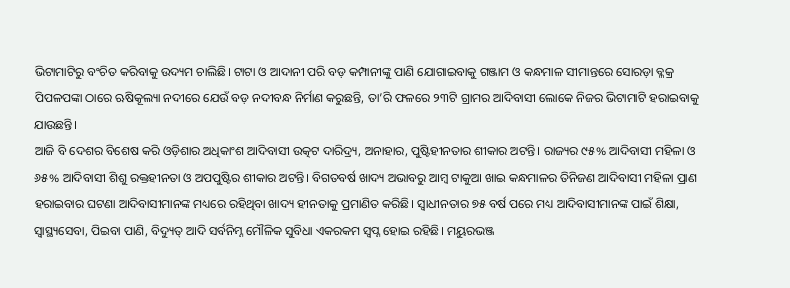ଭିଟାମାଟିରୁ ବଂଚିତ କରିବାକୁ ଉଦ୍ୟମ ଚାଲିଛି। ଟାଟା ଓ ଆଦାନୀ ପରି ବଡ଼ କମ୍ପାନୀଙ୍କୁ ପାଣି ଯୋଗାଇବାକୁ ଗଞ୍ଜାମ ଓ କନ୍ଧମାଳ ସୀମାନ୍ତରେ ସୋରଡ଼ା ବ୍ଳକ୍ର ପିପଳପଙ୍କା ଠାରେ ଋଷିକୂଲ୍ୟା ନଦୀରେ ଯେଉଁ ବଡ଼ ନଦୀବନ୍ଧ ନିର୍ମାଣ କରୁଛନ୍ତି, ତା’ରି ଫଳରେ ୨୩ଟି ଗ୍ରାମର ଆଦିବାସୀ ଲୋକେ ନିଜର ଭିଟାମାଟି ହରାଇବାକୁ ଯାଉଛନ୍ତି।
ଆଜି ବି ଦେଶର ବିଶେଷ କରି ଓଡ଼ିଶାର ଅଧିକାଂଶ ଆଦିବାସୀ ଉତ୍କଟ ଦାରିଦ୍ର୍ୟ, ଅନାହାର, ପୁଷ୍ଟିହୀନତାର ଶୀକାର ଅଟନ୍ତି। ରାଜ୍ୟର ୯୫% ଆଦିବାସୀ ମହିଳା ଓ ୬୫% ଆଦିବାସୀ ଶିଶୁ ରକ୍ତହୀନତା ଓ ଅପପୁଷ୍ଟିର ଶୀକାର ଅଟନ୍ତି। ବିଗତବର୍ଷ ଖାଦ୍ୟ ଅଭାବରୁ ଆମ୍ବ ଟାକୁଆ ଖାଇ କନ୍ଧମାଳର ତିନିଜଣ ଆଦିବାସୀ ମହିଳା ପ୍ରାଣ ହରାଇବାର ଘଟଣା ଆଦିବାସୀମାନଙ୍କ ମଧ୍ୟରେ ରହିଥିବା ଖାଦ୍ୟ ହୀନତାକୁ ପ୍ରମାଣିତ କରିଛି। ସ୍ୱାଧୀନତାର ୭୫ ବର୍ଷ ପରେ ମଧ୍ୟ ଆଦିବାସୀମାନଙ୍କ ପାଇଁ ଶିକ୍ଷା, ସ୍ୱାସ୍ଥ୍ୟସେବା, ପିଇବା ପାଣି, ବିଦ୍ୟୁତ୍ ଆଦି ସର୍ବନିମ୍ନ ମୌଳିକ ସୁବିଧା ଏକରକମ ସ୍ୱପ୍ନ ହୋଇ ରହିଛି। ମୟୁରଭଞ୍ଜ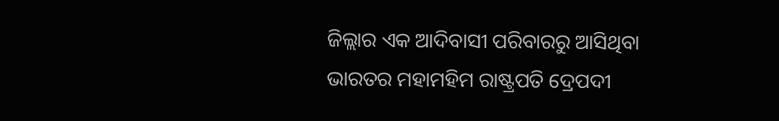ଜିଲ୍ଲାର ଏକ ଆଦିବାସୀ ପରିବାରରୁ ଆସିଥିବା ଭାରତର ମହାମହିମ ରାଷ୍ଟ୍ରପତି ଦ୍ରେପଦୀ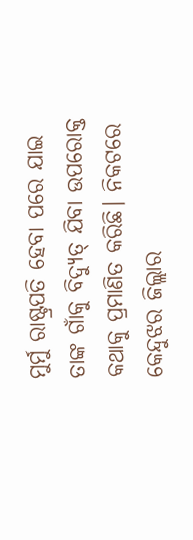ମୁର୍ମୁ ରାଷ୍ଟ୍ରପତି ହେବା ପରେ ଯାଇ ତାଙ୍କ ଗାଁକୁ ବିଦ୍ୟୁତ୍ ଯିବା ଉପରୋକ୍ତ କଥାକୁ ପ୍ରମାଣିତ କରିଛି। ନିକଟରେ କେନ୍ଦୁଝର ଜିଲ୍ଲାର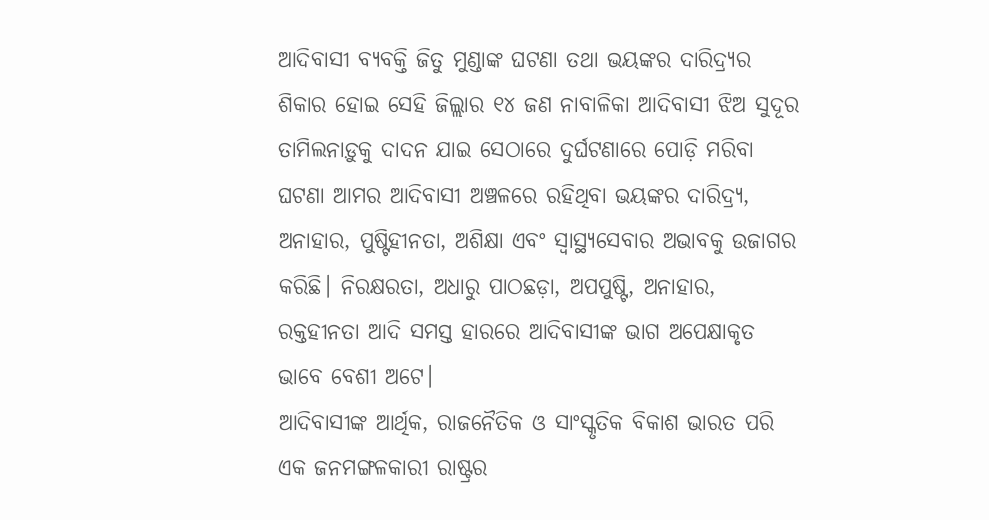ଆଦିବାସୀ ବ୍ୟବକ୍ତି ଜିତୁ ମୁଣ୍ଡାଙ୍କ ଘଟଣା ତଥା ଭୟଙ୍କର ଦାରିଦ୍ର୍ୟର ଶିକାର ହୋଇ ସେହି ଜିଲ୍ଲାର ୧୪ ଜଣ ନାବାଳିକା ଆଦିବାସୀ ଝିଅ ସୁଦୂର ତାମିଲନାଡ଼ୁକୁ ଦାଦନ ଯାଇ ସେଠାରେ ଦୁର୍ଘଟଣାରେ ପୋଡ଼ି ମରିବା ଘଟଣା ଆମର ଆଦିବାସୀ ଅଞ୍ଚଳରେ ରହିଥିବା ଭୟଙ୍କର ଦାରିଦ୍ର୍ୟ, ଅନାହାର, ପୁଷ୍ଟିହୀନତା, ଅଶିକ୍ଷା ଏବଂ ସ୍ୱାସ୍ଥ୍ୟସେବାର ଅଭାବକୁ ଉଜାଗର କରିଛି। ନିରକ୍ଷରତା, ଅଧାରୁ ପାଠଛଡ଼ା, ଅପପୁଷ୍ଟି, ଅନାହାର, ରକ୍ତହୀନତା ଆଦି ସମସ୍ତ ହାରରେ ଆଦିବାସୀଙ୍କ ଭାଗ ଅପେକ୍ଷାକୃତ ଭାବେ ବେଶୀ ଅଟେ।
ଆଦିବାସୀଙ୍କ ଆର୍ଥିକ, ରାଜନୈତିକ ଓ ସାଂସ୍କୃତିକ ବିକାଶ ଭାରତ ପରି ଏକ ଜନମଙ୍ଗଳକାରୀ ରାଷ୍ଟ୍ରର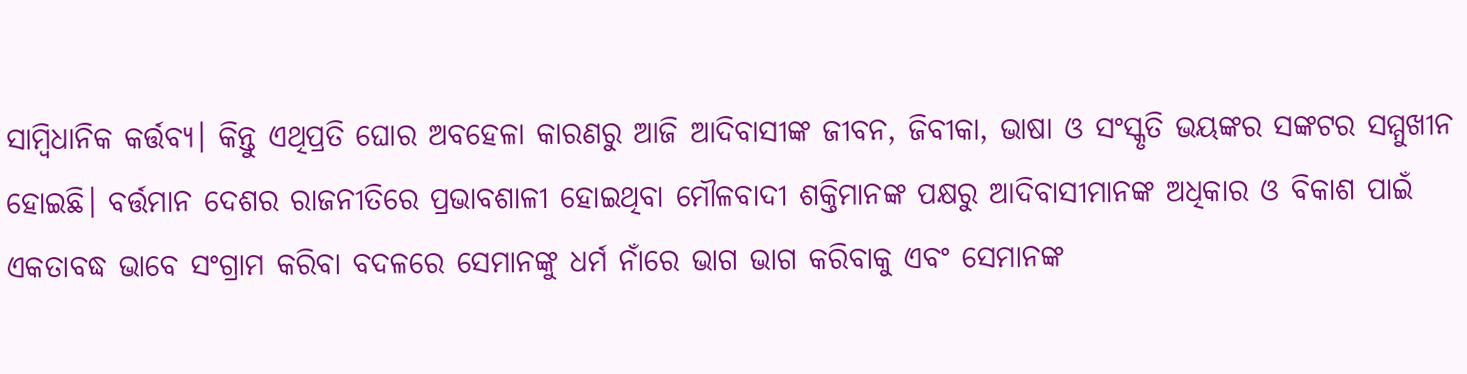ସାମ୍ବିଧାନିକ କର୍ତ୍ତବ୍ୟ। କିନ୍ତୁ ଏଥିପ୍ରତି ଘୋର ଅବହେଳା କାରଣରୁ ଆଜି ଆଦିବାସୀଙ୍କ ଜୀବନ, ଜିବୀକା, ଭାଷା ଓ ସଂସ୍କୃତି ଭୟଙ୍କର ସଙ୍କଟର ସମ୍ମୁଖୀନ ହୋଇଛି। ବର୍ତ୍ତମାନ ଦେଶର ରାଜନୀତିରେ ପ୍ରଭାବଶାଳୀ ହୋଇଥିବା ମୌଳବାଦୀ ଶକ୍ତିମାନଙ୍କ ପକ୍ଷରୁ ଆଦିବାସୀମାନଙ୍କ ଅଧିକାର ଓ ବିକାଶ ପାଇଁ ଏକତାବଦ୍ଧ ଭାବେ ସଂଗ୍ରାମ କରିବା ବଦଳରେ ସେମାନଙ୍କୁ ଧର୍ମ ନାଁରେ ଭାଗ ଭାଗ କରିବାକୁ ଏବଂ ସେମାନଙ୍କ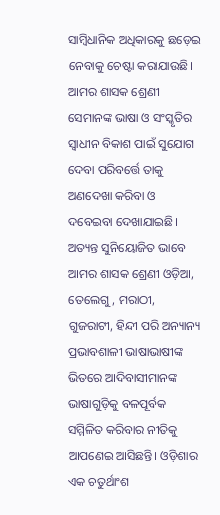ସାମ୍ବିଧାନିକ ଅଧିକାରକୁ ଛଡ଼େଇ ନେବାକୁ ଚେଷ୍ଟା କରାଯାଉଛି। ଆମର ଶାସକ ଶ୍ରେଣୀ ସେମାନଙ୍କ ଭାଷା ଓ ସଂସ୍କୃତିର ସ୍ୱାଧୀନ ବିକାଶ ପାଇଁ ସୁଯୋଗ ଦେବା ପରିବର୍ତ୍ତେ ତାକୁ ଅଣଦେଖା କରିବା ଓ ଦବେଇବା ଦେଖାଯାଇଛି। ଅତ୍ୟନ୍ତ ସୁନିୟୋଜିତ ଭାବେ ଆମର ଶାସକ ଶ୍ରେଣୀ ଓଡ଼ିଆ, ତେଲେଗୁ, ମରାଠୀ, ଗୁଜରାଟୀ, ହିନ୍ଦୀ ପରି ଅନ୍ୟାନ୍ୟ ପ୍ରଭାବଶାଳୀ ଭାଷାଭାଷୀଙ୍କ ଭିତରେ ଆଦିବାସୀମାନଙ୍କ ଭାଷାଗୁଡ଼ିକୁ ବଳପୂର୍ବକ ସମ୍ମିଳିତ କରିବାର ନୀତିକୁ ଆପଣେଇ ଆସିଛନ୍ତି। ଓଡ଼ିଶାର ଏକ ଚତୁର୍ଥାଂଶ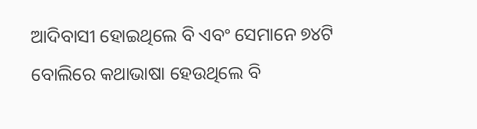ଆଦିବାସୀ ହୋଇଥିଲେ ବି ଏବଂ ସେମାନେ ୭୪ଟି ବୋଲିରେ କଥାଭାଷା ହେଉଥିଲେ ବି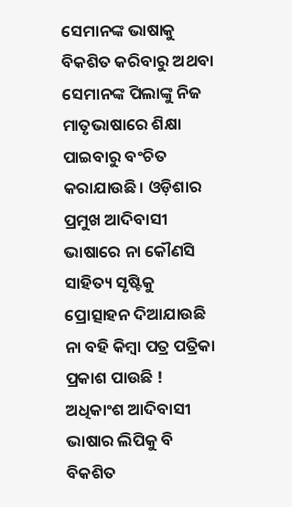ସେମାନଙ୍କ ଭାଷାକୁ ବିକଶିତ କରିବାରୁ ଅଥବା ସେମାନଙ୍କ ପିଲାଙ୍କୁ ନିଜ ମାତୃଭାଷାରେ ଶିକ୍ଷା ପାଇବାରୁ ବଂଚିତ କରାଯାଉଛି। ଓଡ଼ିଶାର ପ୍ରମୁଖ ଆଦିବାସୀ ଭାଷାରେ ନା କୌଣସି ସାହିତ୍ୟ ସୃଷ୍ଟିକୁ ପ୍ରୋତ୍ସାହନ ଦିଆଯାଉଛି ନା ବହି କିମ୍ବା ପତ୍ର ପତ୍ରିକା ପ୍ରକାଶ ପାଉଛି ! ଅଧିକାଂଶ ଆଦିବାସୀ ଭାଷାର ଲିପିକୁ ବି ବିକଶିତ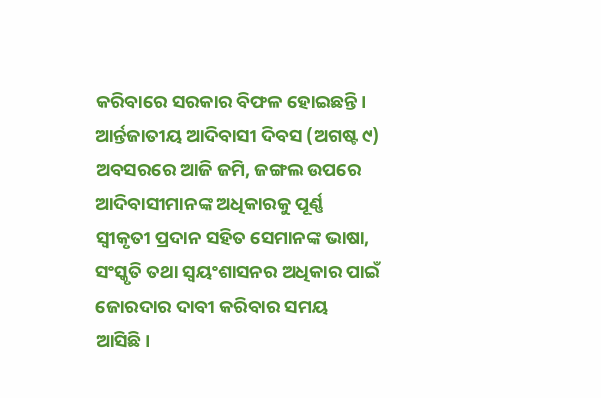କରିବାରେ ସରକାର ବିଫଳ ହୋଇଛନ୍ତି।
ଆର୍ନ୍ତଜାତୀୟ ଆଦିବାସୀ ଦିବସ (ଅଗଷ୍ଟ ୯) ଅବସରରେ ଆଜି ଜମି, ଜଙ୍ଗଲ ଉପରେ ଆଦିବାସୀମାନଙ୍କ ଅଧିକାରକୁ ପୂର୍ଣ୍ଣ ସ୍ୱୀକୃତୀ ପ୍ରଦାନ ସହିତ ସେମାନଙ୍କ ଭାଷା, ସଂସ୍କୃତି ତଥା ସ୍ୱୟଂଶାସନର ଅଧିକାର ପାଇଁ ଜୋରଦାର ଦାବୀ କରିବାର ସମୟ ଆସିଛି।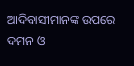ଆଦିବାସୀମାନଙ୍କ ଉପରେ ଦମନ ଓ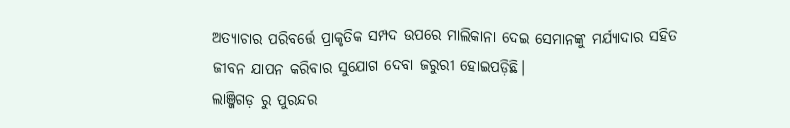ଅତ୍ୟାଚାର ପରିବର୍ତ୍ତେ ପ୍ରାକୃତିକ ସମ୍ପଦ ଉପରେ ମାଲିକାନା ଦେଇ ସେମାନଙ୍କୁ ମର୍ଯ୍ୟାଦାର ସହିତ ଜୀବନ ଯାପନ କରିବାର ସୁଯୋଗ ଦେବା ଜରୁରୀ ହୋଇପଡ଼ିଛି।
ଲାଞ୍ଜିଗଡ଼ ରୁ ପୁରନ୍ଦର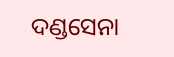ଦଣ୍ଡସେନା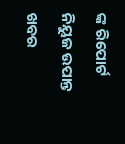ଙ୍କ ରିପୋର୍ଟ ନିୟୁଜ ଉପାନ୍ତ ଖବର